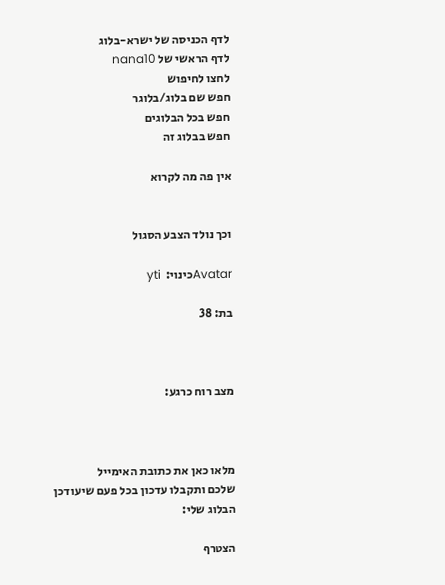לדף הכניסה של ישרא-בלוג
לדף הראשי של nana10
לחצו לחיפוש
חפש שם בלוג/בלוגר
חפש בכל הבלוגים
חפש בבלוג זה

אין פה מה לקרוא


וכך נולד הצבע הסגול

Avatarכינוי:  yti

בת: 38



מצב רוח כרגע:



מלאו כאן את כתובת האימייל
שלכם ותקבלו עדכון בכל פעם שיעודכן הבלוג שלי:

הצטרף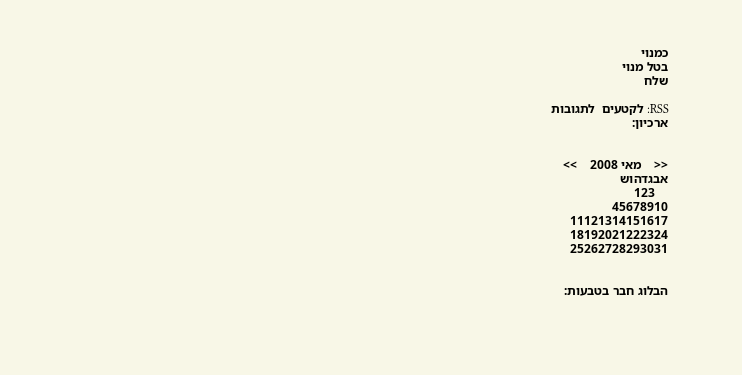כמנוי
בטל מנוי
שלח

RSS: לקטעים  לתגובות
ארכיון:


<<    מאי 2008    >>
אבגדהוש
    123
45678910
11121314151617
18192021222324
25262728293031


הבלוג חבר בטבעות: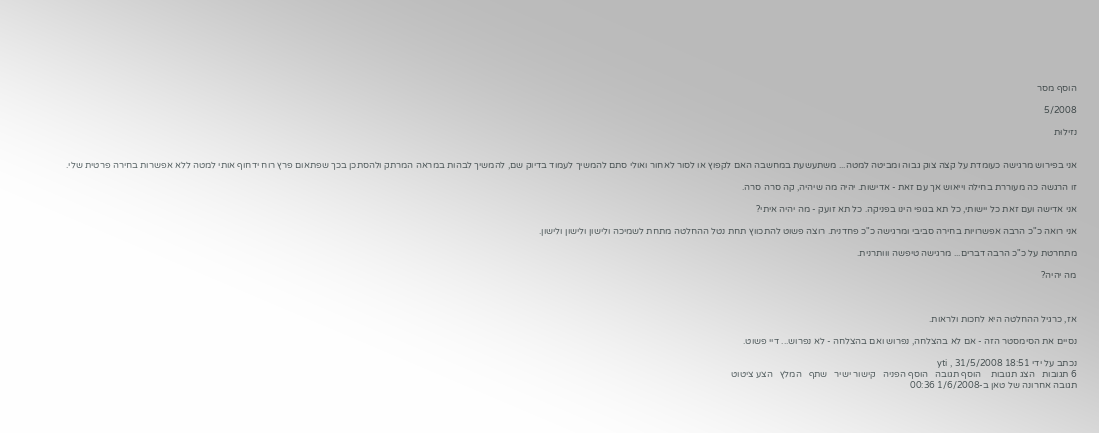הוסף מסר

5/2008

נזילוּת


אני בפירוש מרגישה כעומדת על קצה צוק גבוה ומביטה למטה... משתעשעת במחשבה האם לקפוץ או לסור לאחור ואולי סתם להמשיך לעמוד בדיוק שם, להמשיך לבהות במראה המרתק ולהסתכן בכך שפתאום פרץ רוח ידחוף אותי למטה ללא אפשרות בחירה פרטית שלי.

זו הרגשה כה מעוררת בחילה וייאוש אך עם זאת - אדישות. יהיה מה שיהיה, קה סרה סרה.

אני אדישה ועם זאת כל יישותי, כל תא בגופי הינו בפניקה. כל תא זועק - מה יהיה איתי?

אני רואה כ"כ הרבה אפשרויות בחירה סביבי ומרגישה כ"כ פחדנית. רוצה פשוט להתכווץ תחת נטל ההחלטה מתחת לשמיכה ולישון ולישון ולישון.

מתחרטת על כ"כ הרבה דברים... מרגישה טיפשה ווותרנית.

מה יהיה?



אז, כרגיל ההחלטה היא לחכות ולראות.

נסיים את הסימסטר הזה - אם לא בהצלחה, נפרוש ואם בהצלחה - לא נפרוש... דיי פשוט.

נכתב על ידי yti , 31/5/2008 18:51
6 תגובות   הצג תגובות    הוסף תגובה   הוסף הפניה   קישור ישיר   שתף   המלץ   הצע ציטוט
תגובה אחרונה של טאן ב-1/6/2008 00:36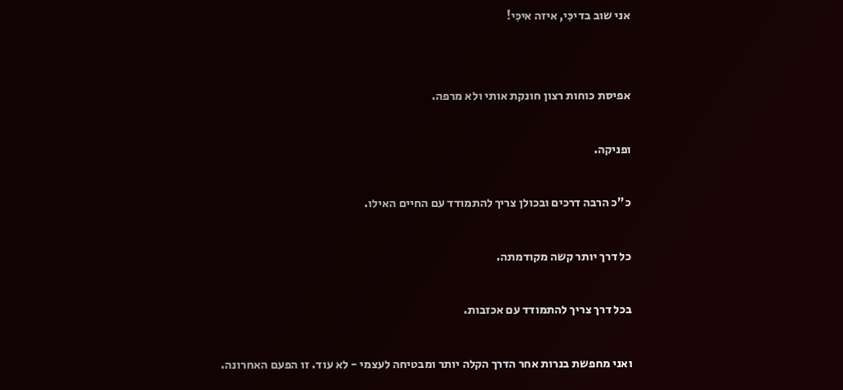אני שוב בדיכִּי, איזה איכִּי!


אפיסת כוחות רצון חונקת אותי ולא מרפה.

ופניקה.

כ"כ הרבה דרכים ובכולן צריך להתמודד עם החיים האילו.

כל דרך יותר קשה מקודמתה.

בכל דרך צריך להתמודד עם אכזבות.

ואני מחפשת בנרות אחר הדרך הקלה יותר ומבטיחה לעצמי - לא עוד. זו הפעם האחרונה.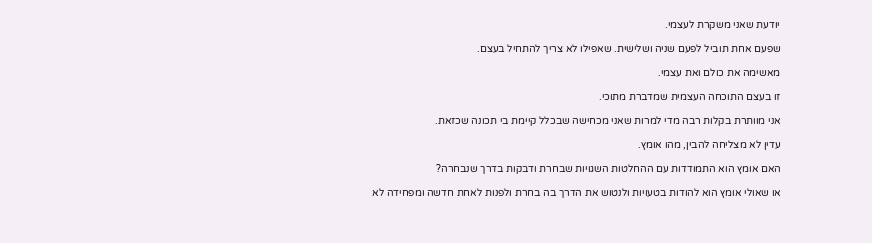יודעת שאני משקרת לעצמי.

שפעם אחת תוביל לפעם שניה ושלישית. שאפילו לא צריך להתחיל בעצם.

מאשימה את כולם ואת עצמי.

זו בעצם התוכחה העצמית שמדברת מתוכי.

אני מוותרת בקלות רבה מדי למרות שאני מכחישה שבכלל קיימת בי תכונה שכזאת.

עדין לא מצליחה להבין, מהו אומץ.

האם אומץ הוא התמודדות עם ההחלטות השגויות שבחרת ודבקות בדרך שנבחרה?

או שאולי אומץ הוא להודות בטעויות ולנטוש את הדרך בה בחרת ולפנות לאחת חדשה ומפחידה לא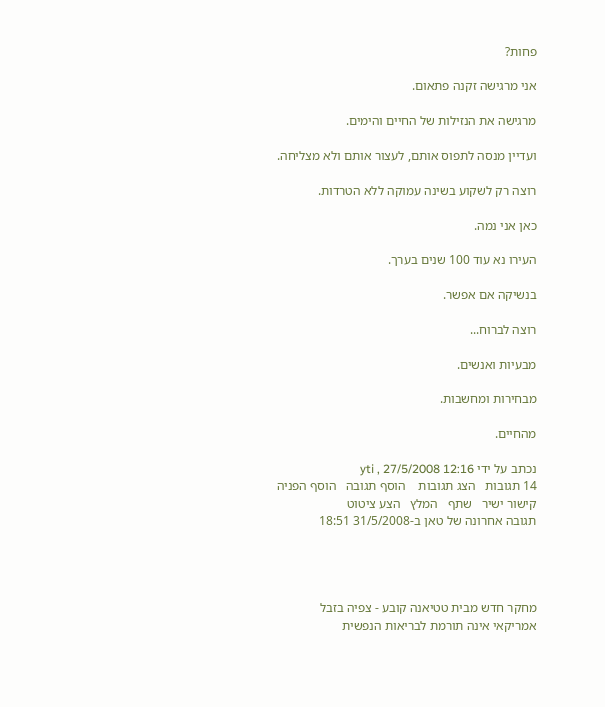פחות?

אני מרגישה זקנה פתאום.

מרגישה את הנזילות של החיים והימים.

ועדיין מנסה לתפוס אותם, לעצור אותם ולא מצליחה.

רוצה רק לשקוע בשינה עמוקה ללא הטרדות.

כאן אני נמה.

העירו נא עוד 100 שנים בערך.

בנשיקה אם אפשר.

רוצה לברוח...

מבעיות ואנשים.

מבחירות ומחשבות.

מהחיים.

נכתב על ידי yti , 27/5/2008 12:16
14 תגובות   הצג תגובות    הוסף תגובה   הוסף הפניה   קישור ישיר   שתף   המלץ   הצע ציטוט
תגובה אחרונה של טאן ב-31/5/2008 18:51




מחקר חדש מבית טטיאנה קובע - צפיה בזבל אמריקאי אינה תורמת לבריאות הנפשית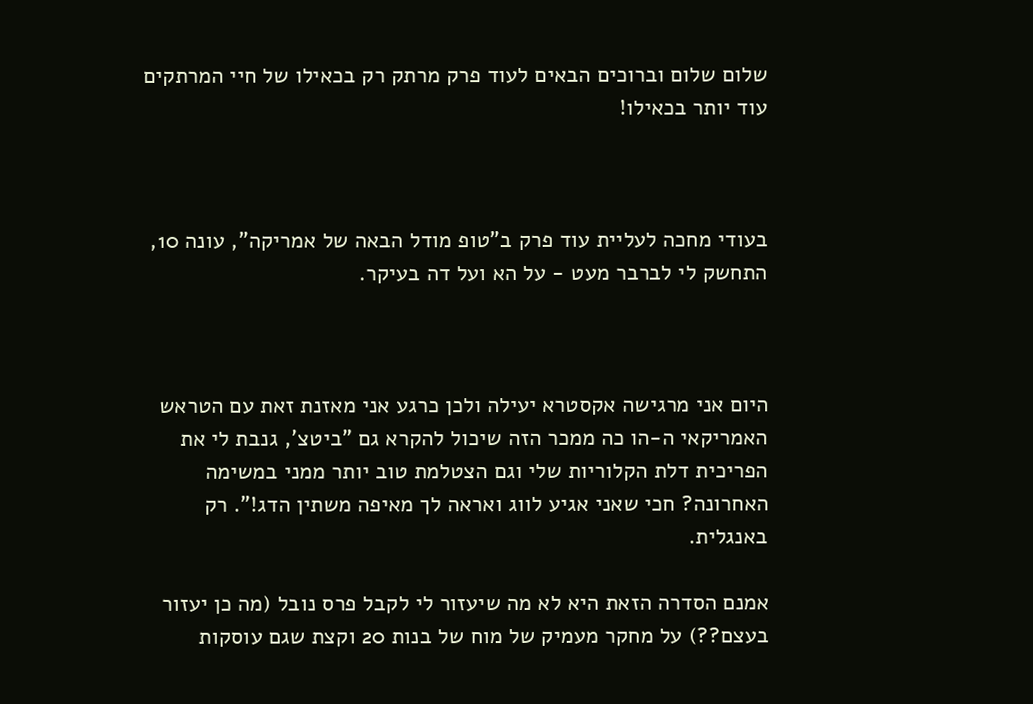שלום שלום וברוכים הבאים לעוד פרק מרתק רק בכאילו של חיי המרתקים עוד יותר בכאילו!



בעודי מחכה לעליית עוד פרק ב"טופ מודל הבאה של אמריקה", עונה 10, התחשק לי לברבר מעט - על הא ועל דה בעיקר.



היום אני מרגישה אקסטרא יעילה ולכן כרגע אני מאזנת זאת עם הטראש האמריקאי ה-הו כה ממכר הזה שיכול להקרא גם "ביטצ', גנבת לי את הפריכית דלת הקלוריות שלי וגם הצטלמת טוב יותר ממני במשימה האחרונה? חכי שאני אגיע לווג ואראה לך מאיפה משתין הדג!". רק באנגלית.

אמנם הסדרה הזאת היא לא מה שיעזור לי לקבל פרס נובל (מה כן יעזור בעצם??) על מחקר מעמיק של מוח של בנות 20 וקצת שגם עוסקות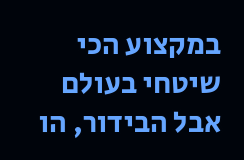במקצוע הכי שיטחי בעולם אבל הבידור, הו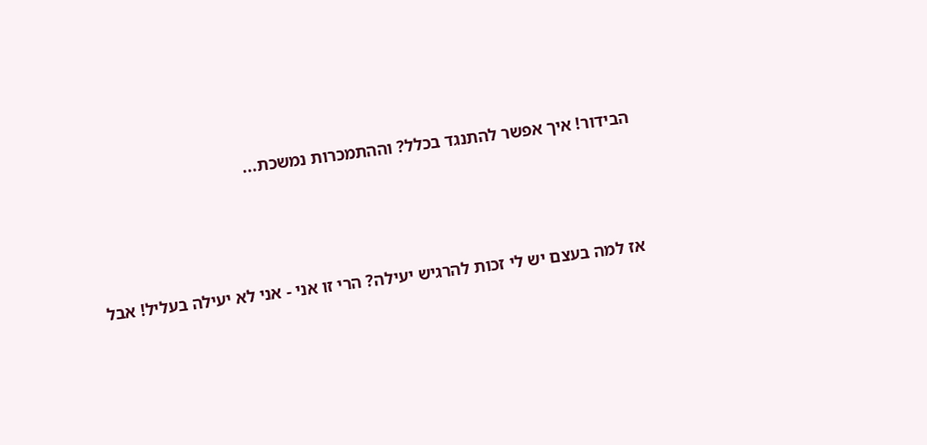הבידור! איך אפשר להתנגד בכלל? וההתמכרות נמשכת...



אז למה בעצם יש לי זכות להרגיש יעילה? הרי זו אני - אני לא יעילה בעליל! אבל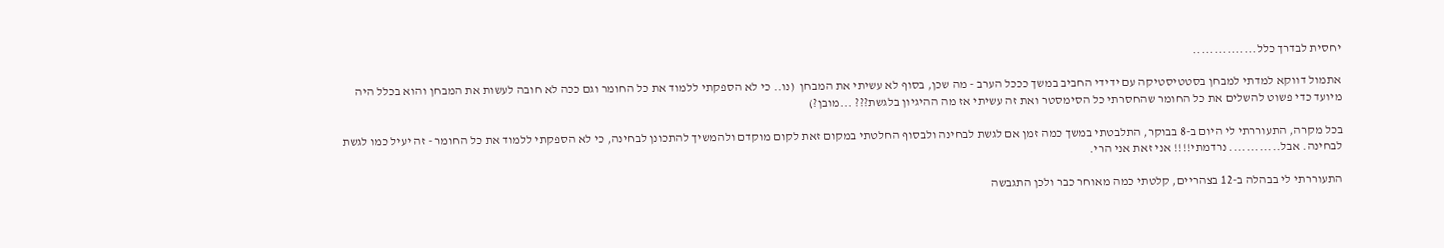יחסית לבדרך כלל...............

אתמול דווקא למדתי למבחן בסטטיסטיקה עם ידידי החביב במשך כככל הערב - מה שכן, בסוף לא עשיתי את המבחן  (נו.. כי לא הספקתי ללמוד את כל החומר וגם ככה לא חובה לעשות את המבחן והוא בכלל היה מיועד כדי פשוט להשלים את כל החומר שהחסרתי כל הסימסטר ואת זה עשיתי אז מה ההיגיון בלגשת??? ...מובן?)

בכל מקרה, התעוררתי לי היום ב-8 בבוקר, התלבטתי במשך כמה זמן אם לגשת לבחינה ולבסוף החלטתי במקום זאת לקום מוקדם ולהמשיך להתכונן לבחינה, כי לא הספקתי ללמוד את כל החומר - זה יעיל כמו לגשת לבחינה. אבל............ נרדמתי!!!! אני זאת אני הרי.

התעוררתי לי בבהלה ב-12 בצהריים, קלטתי כמה מאוחר כבר ולכן התגבשה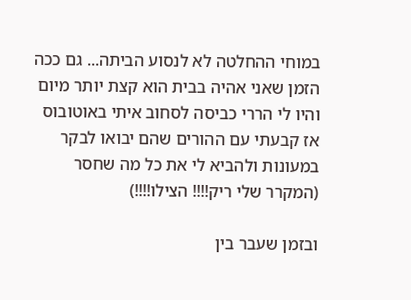במוחי ההחלטה לא לנסוע הביתה... גם ככה הזמן שאני אהיה בבית הוא קצת יותר מיום והיו לי הררי כביסה לסחוב איתי באוטובוס אז קבעתי עם ההורים שהם יבואו לבקר במעונות ולהביא לי את כל מה שחסר (המקרר שלי ריק!!!! הצילו!!!!)

ובזמן שעבר בין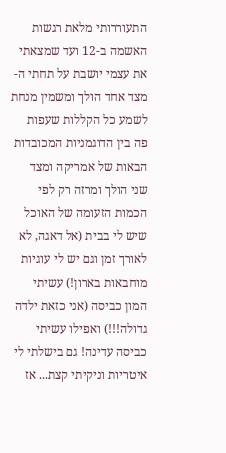התעוררותי מלאת רגשות האשמה ב-12 ועד שמצאתי את עצמי יושבת על תחתי ה-מצד אחד הולך ומשמין מנחת לשמע כל הקללות שעפות פה בין הדוגמניות המכובדות הבאות של אמריקה ומצד שני הולך ומרזה רק לפי הכמות הזעומה של האוכל שיש לי בבית (אל דאגה, לא לאורך זמן וגם יש לי עוגיות מוחבאות בארון!) עשיתי המון כביסה (אני כזאת ילדה גדולה!!!) ואפילו עשיתי כביסה עדינה! גם בישלתי לי איטריות וניקיתי קצת... אז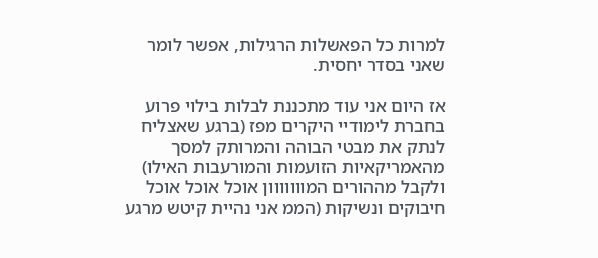למרות כל הפאשלות הרגילות, אפשר לומר שאני בסדר יחסית.

אז היום אני עוד מתכננת לבלות בילוי פרוע בחברת לימודיי היקרים מפז (ברגע שאצליח לנתק את מבטי הבוהה והמרותק למסך מהאמריקאיות הזועמות והמורעבות האילו) ולקבל מההורים המווווווון אוכל אוכל אוכל חיבוקים ונשיקות (הממ אני נהיית קיטש מרגע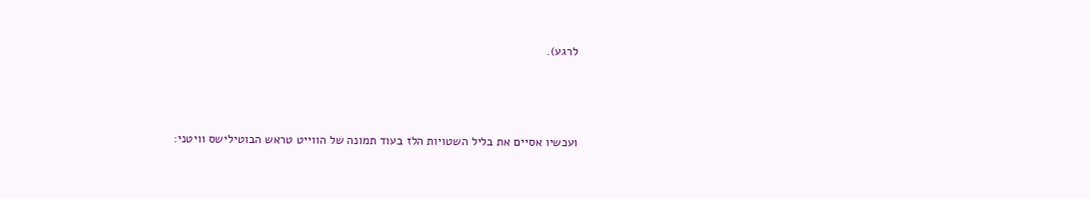לרגע).



ועכשיו אסיים את בליל השטויות הלז בעוד תמונה של הווייט טראש הבוטילישס וויטני: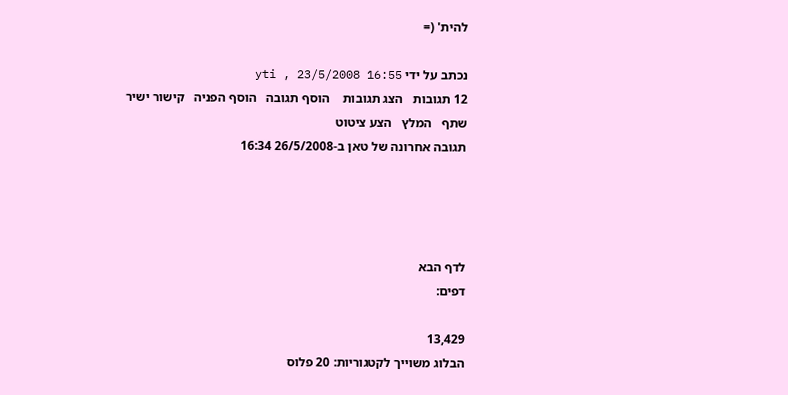להית' (=

נכתב על ידי yti , 23/5/2008 16:55
12 תגובות   הצג תגובות    הוסף תגובה   הוסף הפניה   קישור ישיר   שתף   המלץ   הצע ציטוט
תגובה אחרונה של טאן ב-26/5/2008 16:34




לדף הבא
דפים:

13,429
הבלוג משוייך לקטגוריות: 20 פלוס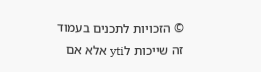© הזכויות לתכנים בעמוד זה שייכות לyti אלא אם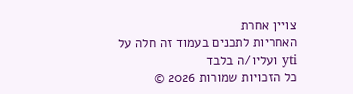צויין אחרת
האחריות לתכנים בעמוד זה חלה על yti ועליו/ה בלבד
כל הזכויות שמורות 2026 ©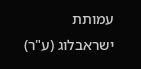עמותת ישראבלוג (ע"ר)